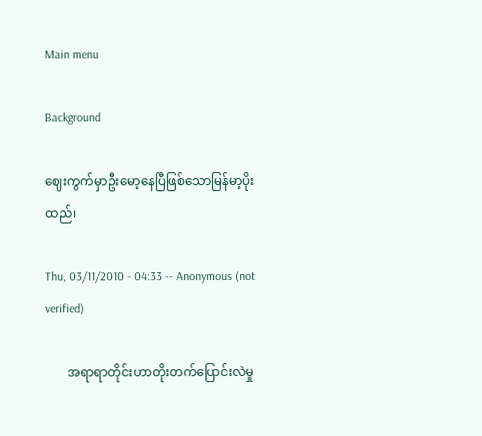Main menu

Background

ဈေးကွက်မှာဦးမော့နေပြီဖြစ်သောမြန်မာ့ပိုးထည်၊

Thu, 03/11/2010 - 04:33 -- Anonymous (not verified)

       အရာရာတိုင်းဟာတိုးတက်ပြောင်းလဲမှု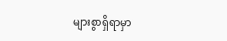များစွာရှိရာမှာ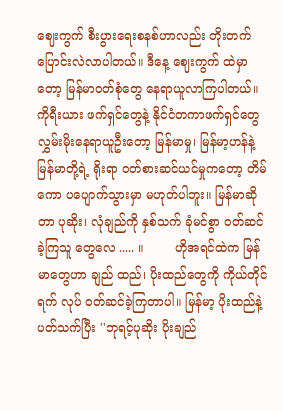ဈေးကွက် စီးပွားရေးစနစ်ဟာလည်း တိုးတက်ပြောင်းလဲလာပါတယ်။ ဒီနေ့ ဈေးကွက် ထဲမှာတော့ မြန်မာဝတ်စုံတွေ နေရာယူလာကြပါတယ်။ ကိုရီးယား ဖက်ရှင်တွေနဲ့ နိုင်ငံတကာဖက်ရှင်တွေ လွှမ်းမိုးနေရာယူဦးတော့ မြန်မာမှု၊ မြန်မာ့ဟန်နဲ့ မြန်မာတို့ရဲ့ ရိုးရာ ဝတ်စားဆင်ယင်မှုကတော့ တိမ်ကော ပပျောက်သွားမှာ မဟုတ်ပါဘူး။ မြန်မာဆိုတာ ပုဆိုး၊ လုံချည်ကို နှစ်သက် ခုံမင်စွာ ဝတ်ဆင်ခဲ့ကြသူ တွေလေ ..... ။        ဟိုအရင်ထဲက မြန်မာတွေဟာ ချည် ထည်၊ ပိုးထည်တွေကို ကိုယ်တိုင်ရက် လုပ် ဝတ်ဆင်ခဲ့ကြတာပါ။ မြန်မာ့ ပိုးထည်နဲ့ ပတ်သက်ပြီး ''ဘုရင့်ပုဆိုး ပိုးချည်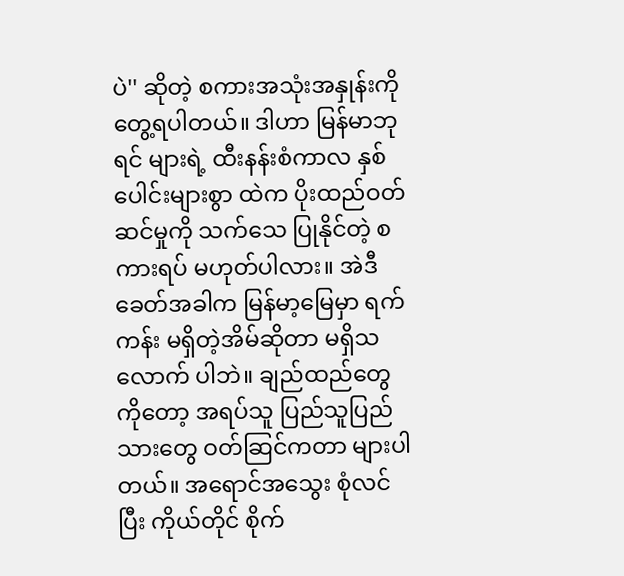ပဲ'' ဆိုတဲ့ စကားအသုံးအနှုန်းကို တွေ့ရပါတယ်။ ဒါဟာ မြန်မာဘုရင် များရဲ့ ထီးနန်းစံကာလ နှစ်ပေါင်းများစွာ ထဲက ပိုးထည်ဝတ်ဆင်မှုကို သက်သေ ပြုနိုင်တဲ့ စကားရပ် မဟုတ်ပါလား။ အဲဒီခေတ်အခါက မြန်မာ့မြေမှာ ရက် ကန်း မရှိတဲ့အိမ်ဆိုတာ မရှိသလောက် ပါဘဲ။ ချည်ထည်တွေကိုတော့ အရပ်သူ ပြည်သူပြည်သားတွေ ဝတ်ဆြင်ကတာ များပါတယ်။ အရောင်အသွေး စုံလင်ပြီး ကိုယ်တိုင် စိုက်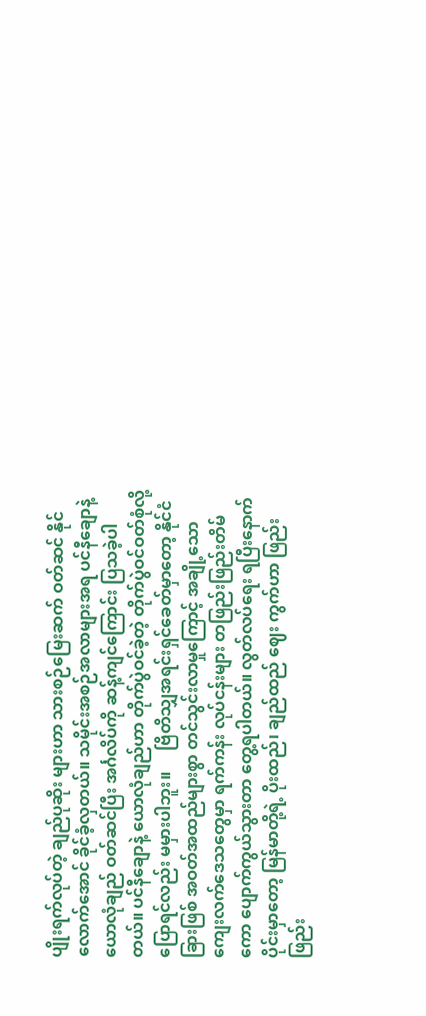ပျိုးရက်လုပ်တဲ့ ချည်ပုဆိုး များဟာ သားစဉ်မြေးဆက် ဝတ်ဆင် နိုင်လောက်အောင် ခိုင်ခံ့လှတယ်။ သမိုင်းအစဉ်အလာများအရ ပင်နီချောနဲ့ ယောလုံချည် ဝတ်ဆင်ပြီး အင်္ဂလိပ်ကို ဆန့်ကျင်ကြောင်း ပြသခဲ့ပါတယ်။ ပင်နီချောနဲ့ ယောလုံချည်ဟာ တိုက်ပွဲဝင်ခဲ့တဲ့ တိုက်ပွဲဝင်ဝတ်စုံလို့ ပြောရင်လည်း မမှားပါဘူး။     ဗြိတိသျှအရင်းရှင်ခေတ်မှာတော့ နိုင်ငံခြားဖြစ် အဝတ်အထည်များစွာ တင်သွင်းလာမှုကြောင့် အချို့သော ကျေးလက်ဒေသတွေမှာ ရက်ကန်း လုပ်ငန်းများ တဖြည်းဖြည်းတိမ်ကော ပျောက်ကွယ်သွားတာ တွေ့ရပါတယ်။ လွတ်လပ်ရေး ရပြီးနောက်ပိုင်းမှာတော့ မြန်မာတို့ရဲ့ ပိုးထည်၊ ချည်ထည် ဈေး ကွက်ဟာ ဖြည်းဖြည်း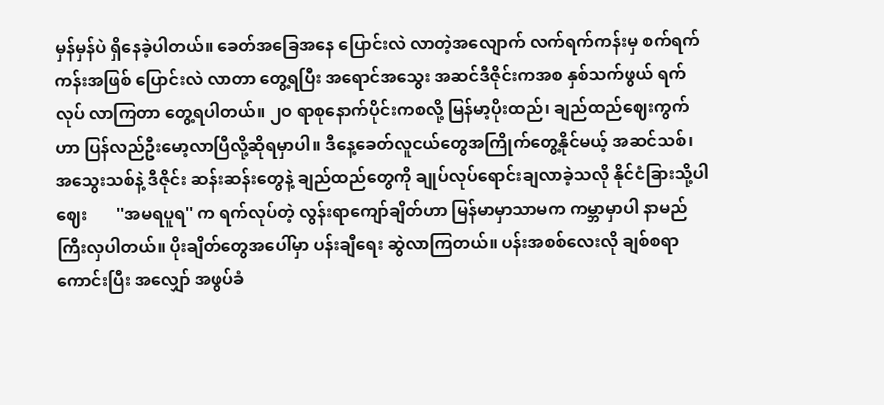မှန်မှန်ပဲ ရှိနေခဲ့ပါတယ်။ ခေတ်အခြေအနေ ပြောင်းလဲ လာတဲ့အလျောက် လက်ရက်ကန်းမှ စက်ရက်ကန်းအဖြစ် ပြောင်းလဲ လာတာ တွေ့ရပြီး အရောင်အသွေး အဆင်ဒီဇိုင်းကအစ နှစ်သက်ဖွယ် ရက်လုပ် လာကြတာ တွေ့ရပါတယ်။ ၂ဝ ရာစုနောက်ပိုင်းကစလို့ မြန်မာ့ပိုးထည်၊ ချည်ထည်ဈေးကွက်ဟာ ပြန်လည်ဦးမော့လာပြီလို့ဆိုရမှာပါ။ ဒီနေ့ခေတ်လူငယ်တွေအကြိုက်တွေ့နိုင်မယ့် အဆင်သစ်၊ အသွေးသစ်နဲ့ ဒီဇိုင်း ဆန်းဆန်းတွေနဲ့ ချည်ထည်တွေကို ချုပ်လုပ်ရောင်းချလာခဲ့သလို နိုင်ငံခြားသို့ပါ ဈေး       ''အမရပူရ'' က ရက်လုပ်တဲ့ လွန်းရာကျော်ချိတ်ဟာ မြန်မာမှာသာမက ကမ္ဘာမှာပါ နာမည်ကြီးလှပါတယ်။ ပိုးချိတ်တွေအပေါ်မှာ ပန်းချီရေး ဆွဲလာကြတယ်။ ပန်းအစစ်လေးလို ချစ်စရာကောင်းပြီး အလျှော် အဖွပ်ခံ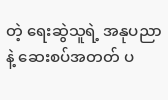တဲ့ ရေးဆွဲသူရဲ့ အနုပညာနဲ့ ဆေးစပ်အတတ် ပ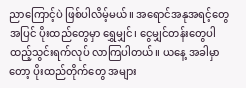ညာကြောင့်ပဲ ဖြစ်ပါလိမ့်မယ်။ အရောင်အနုအရင့်တွေအပြင် ပိုးထည်တွေမှာ ရွှေမျှင်၊ ငွေမျှင်တန်းတွေပါ ထည့်သွင်းရက်လုပ် လာကြပါတယ်။ ယနေ့ အခါမှာတော့ ပိုးထည်တိုက်တွေ အများ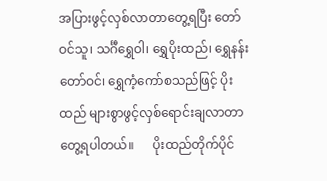အပြားဖွင့်လှစ်လာတာတွေ့ရပြီး တော်ဝင်သူ၊ သင်္ဂီရွှေဝါ၊ ရွှေပိုးထည်၊ ရွှေနန်းတော်ဝင်၊ ရွှေကံ့ကော်စသည်ဖြင့် ပိုးထည် များစွာဖွင့်လှစ်ရောင်းချလာတာတွေ့ရပါတယ်။      ပိုးထည်တိုက်ပိုင်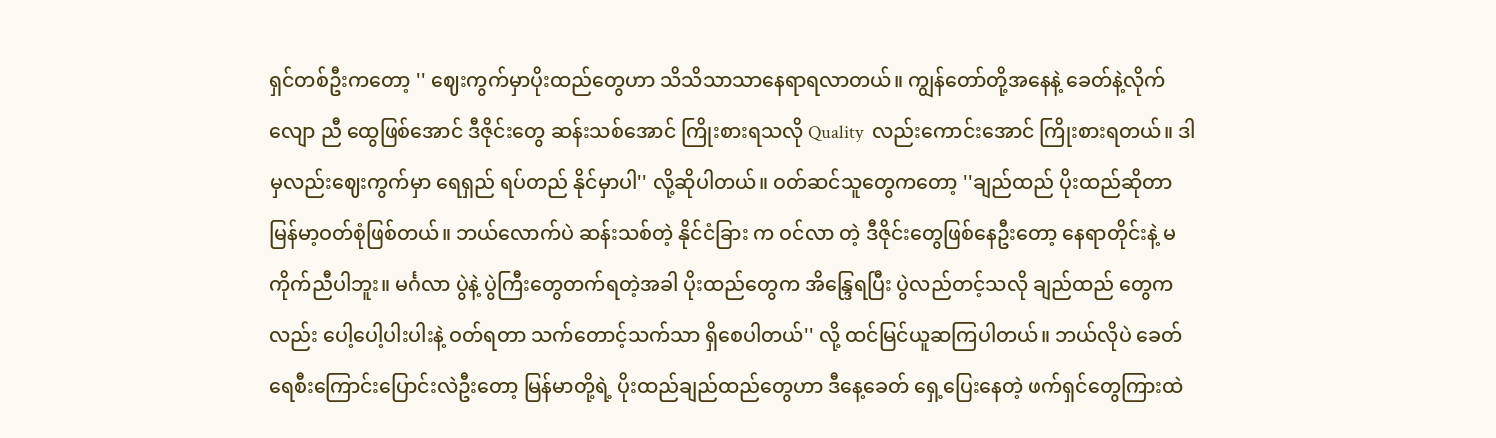ရှင်တစ်ဦးကတော့ '' ဈေးကွက်မှာပိုးထည်တွေဟာ သိသိသာသာနေရာရလာတယ်။ ကျွန်တော်တို့အနေနဲ့ ခေတ်နဲ့လိုက်လျော ညီ ထွေဖြစ်အောင် ဒီဇိုင်းတွေ ဆန်းသစ်အောင် ကြိုးစားရသလို Quality  လည်းကောင်းအောင် ကြိုးစားရတယ်။ ဒါမှလည်းဈေးကွက်မှာ ရေရှည် ရပ်တည် နိုင်မှာပါ'' လို့ဆိုပါတယ်။ ဝတ်ဆင်သူတွေကတော့ ''ချည်ထည် ပိုးထည်ဆိုတာ မြန်မာ့ဝတ်စုံဖြစ်တယ်။ ဘယ်လောက်ပဲ ဆန်းသစ်တဲ့ နိုင်ငံခြား က ဝင်လာ တဲ့ ဒီဇိုင်းတွေဖြစ်နေဦးတော့ နေရာတိုင်းနဲ့ မကိုက်ညီပါဘူး။ မင်္ဂလာ ပွဲနဲ့ ပွဲကြီးတွေတက်ရတဲ့အခါ ပိုးထည်တွေက အိန္ဒြေရပြီး ပွဲလည်တင့်သလို ချည်ထည် တွေကလည်း ပေါ့ပေါ့ပါးပါးနဲ့ ဝတ်ရတာ သက်တောင့်သက်သာ ရှိစေပါတယ်'' လို့ ထင်မြင်ယူဆကြပါတယ်။ ဘယ်လိုပဲ ခေတ်ရေစီးကြောင်းပြောင်းလဲဦးတော့ မြန်မာတို့ရဲ့ ပိုးထည်ချည်ထည်တွေဟာ ဒီနေ့ခေတ် ရှေ့ပြေးနေတဲ့ ဖက်ရှင်တွေကြားထဲ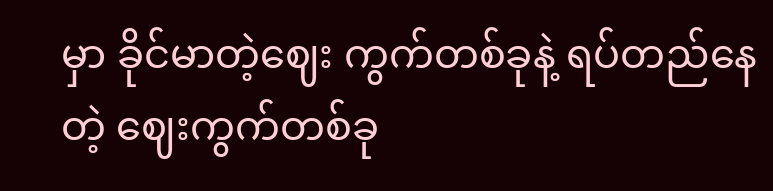မှာ ခိုင်မာတဲ့ဈေး ကွက်တစ်ခုနဲ့ ရပ်တည်နေတဲ့ ဈေးကွက်တစ်ခု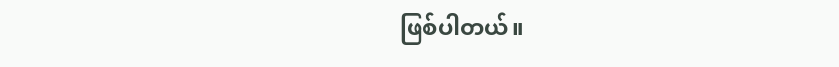ဖြစ်ပါတယ်။